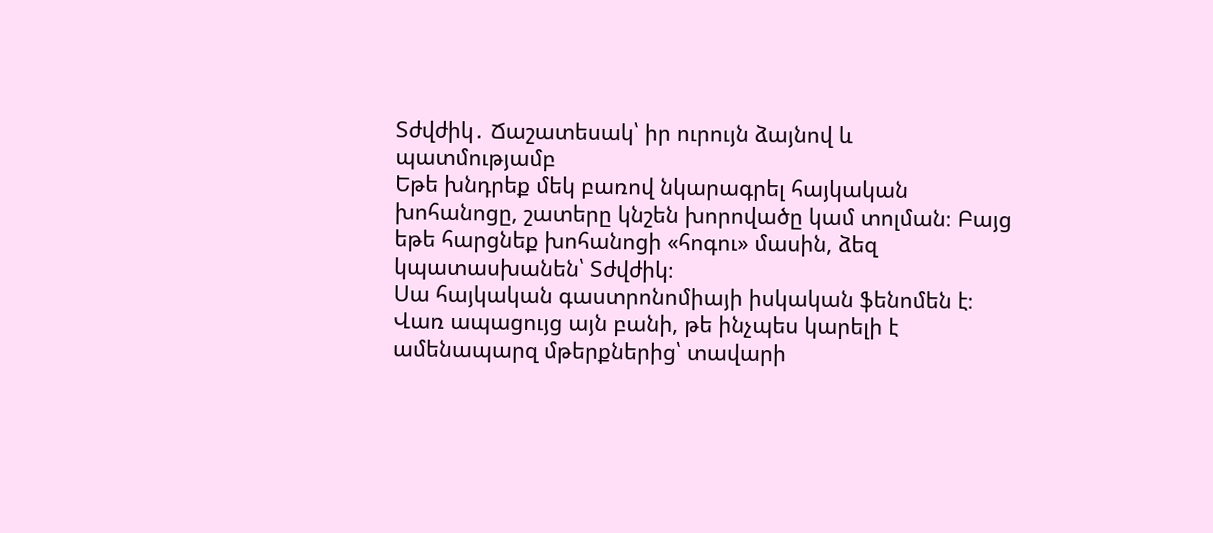Տժվժիկ․ Ճաշատեսակ՝ իր ուրույն ձայնով և պատմությամբ
Եթե խնդրեք մեկ բառով նկարագրել հայկական խոհանոցը, շատերը կնշեն խորովածը կամ տոլման։ Բայց եթե հարցնեք խոհանոցի «հոգու» մասին, ձեզ կպատասխանեն՝ Տժվժիկ։
Սա հայկական գաստրոնոմիայի իսկական ֆենոմեն է։ Վառ ապացույց այն բանի, թե ինչպես կարելի է ամենապարզ մթերքներից՝ տավարի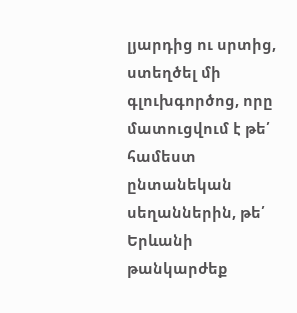լյարդից ու սրտից, ստեղծել մի գլուխգործոց, որը մատուցվում է թե՛ համեստ ընտանեկան սեղաններին, թե՛ Երևանի թանկարժեք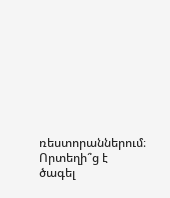ռեստորաններում։
Որտեղի՞ց է ծագել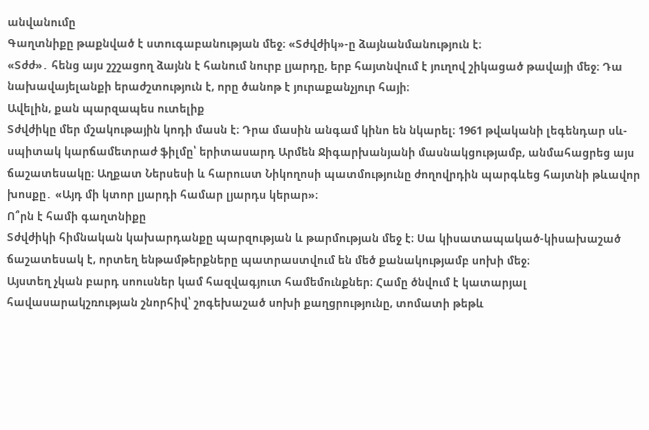անվանումը
Գաղտնիքը թաքնված է ստուգաբանության մեջ։ «Տժվժիկ»-ը ձայնանմանություն է։
«Տժժ»․ հենց այս շշշացող ձայնն է հանում նուրբ լյարդը, երբ հայտնվում է յուղով շիկացած թավայի մեջ։ Դա նախավայելանքի երաժշտություն է, որը ծանոթ է յուրաքանչյուր հայի։
Ավելին, քան պարզապես ուտելիք
Տժվժիկը մեր մշակութային կոդի մասն է։ Դրա մասին անգամ կինո են նկարել։ 1961 թվականի լեգենդար սև-սպիտակ կարճամետրաժ ֆիլմը՝ երիտասարդ Արմեն Ջիգարխանյանի մասնակցությամբ, անմահացրեց այս ճաշատեսակը։ Աղքատ Ներսեսի և հարուստ Նիկողոսի պատմությունը ժողովրդին պարգևեց հայտնի թևավոր խոսքը․ «Այդ մի կտոր լյարդի համար լյարդս կերար»։
Ո՞րն է համի գաղտնիքը
Տժվժիկի հիմնական կախարդանքը պարզության և թարմության մեջ է։ Սա կիսատապակած-կիսախաշած ճաշատեսակ է, որտեղ ենթամթերքները պատրաստվում են մեծ քանակությամբ սոխի մեջ։
Այստեղ չկան բարդ սոուսներ կամ հազվագյուտ համեմունքներ։ Համը ծնվում է կատարյալ հավասարակշռության շնորհիվ՝ շոգեխաշած սոխի քաղցրությունը, տոմատի թեթև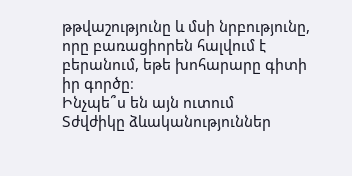թթվաշությունը և մսի նրբությունը, որը բառացիորեն հալվում է բերանում, եթե խոհարարը գիտի իր գործը։
Ինչպե՞ս են այն ուտում
Տժվժիկը ձևականություններ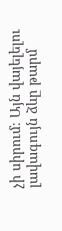չի սիրում։ Այն վայելելու լավագույն ձևը թարմ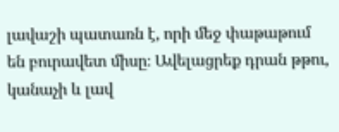լավաշի պատառն է, որի մեջ փաթաթում են բուրավետ միսը։ Ավելացրեք դրան թթու, կանաչի և լավ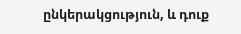ընկերակցություն, և դուք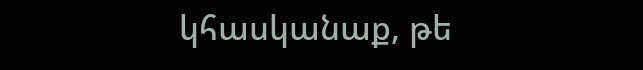կհասկանաք, թե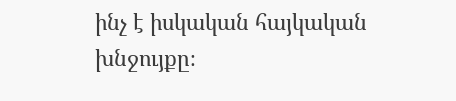ինչ է իսկական հայկական խնջույքը։